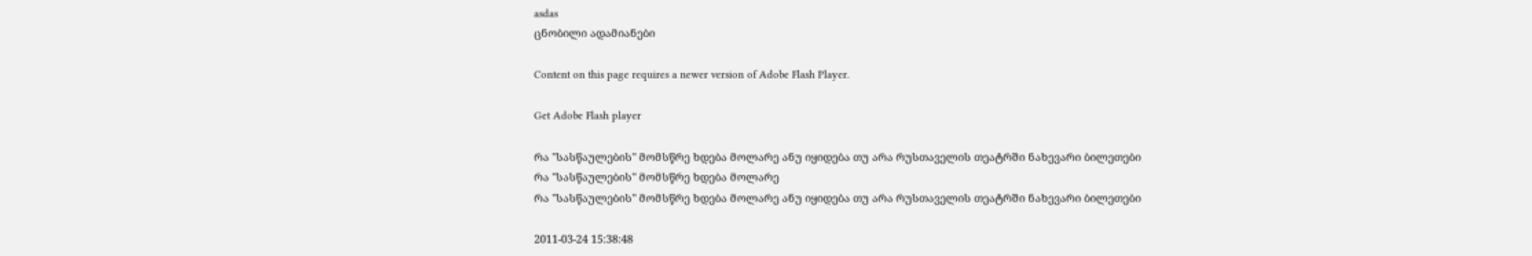asdas
ცნობილი ადამიანები

Content on this page requires a newer version of Adobe Flash Player.

Get Adobe Flash player

რა "სასწაულების" მომსწრე ხდება მოლარე ანუ იყიდება თუ არა რუსთაველის თეატრში ნახევარი ბილეთები
რა "სასწაულების" მომსწრე ხდება მოლარე
რა "სასწაულების" მომსწრე ხდება მოლარე ანუ იყიდება თუ არა რუსთაველის თეატრში ნახევარი ბილეთები

2011-03-24 15:38:48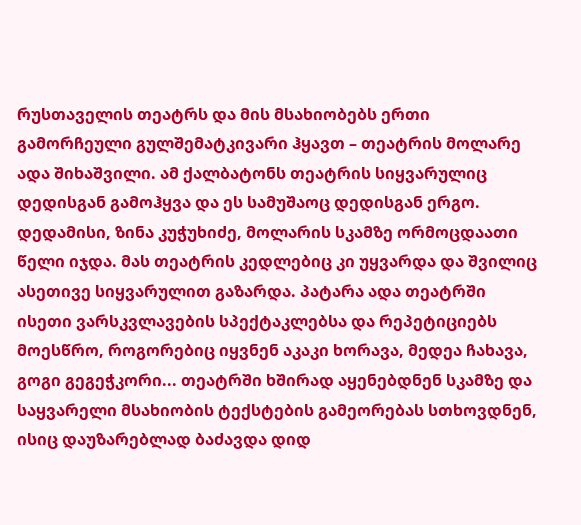რუსთაველის თეატრს და მის მსახიობებს ერთი გამორჩეული გულშემატკივარი ჰყავთ – თეატრის მოლარე ადა შიხაშვილი. ამ ქალბატონს თეატრის სიყვარულიც დედისგან გამოჰყვა და ეს სამუშაოც დედისგან ერგო. დედამისი, ზინა კუჭუხიძე, მოლარის სკამზე ორმოცდაათი წელი იჯდა. მას თეატრის კედლებიც კი უყვარდა და შვილიც ასეთივე სიყვარულით გაზარდა. პატარა ადა თეატრში ისეთი ვარსკვლავების სპექტაკლებსა და რეპეტიციებს მოესწრო, როგორებიც იყვნენ აკაკი ხორავა, მედეა ჩახავა, გოგი გეგეჭკორი... თეატრში ხშირად აყენებდნენ სკამზე და საყვარელი მსახიობის ტექსტების გამეორებას სთხოვდნენ, ისიც დაუზარებლად ბაძავდა დიდ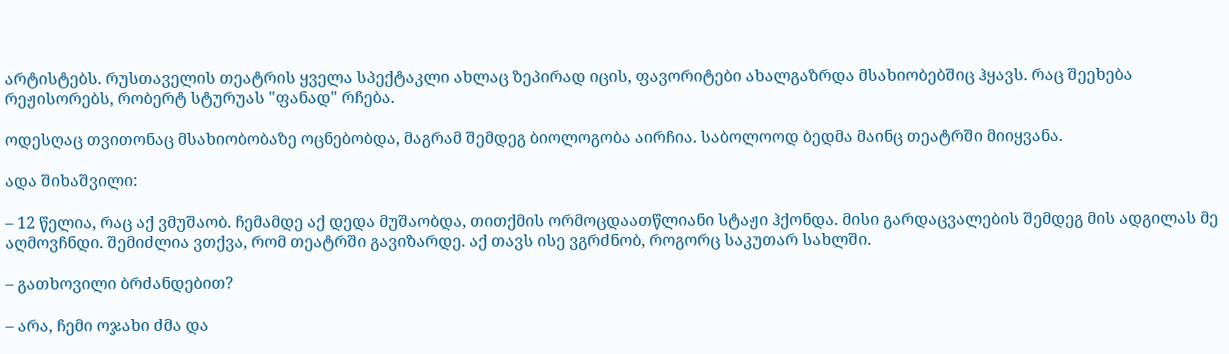არტისტებს. რუსთაველის თეატრის ყველა სპექტაკლი ახლაც ზეპირად იცის, ფავორიტები ახალგაზრდა მსახიობებშიც ჰყავს. რაც შეეხება რეჟისორებს, რობერტ სტურუას "ფანად" რჩება.

ოდესღაც თვითონაც მსახიობობაზე ოცნებობდა, მაგრამ შემდეგ ბიოლოგობა აირჩია. საბოლოოდ ბედმა მაინც თეატრში მიიყვანა.

ადა შიხაშვილი:

– 12 წელია, რაც აქ ვმუშაობ. ჩემამდე აქ დედა მუშაობდა, თითქმის ორმოცდაათწლიანი სტაჟი ჰქონდა. მისი გარდაცვალების შემდეგ მის ადგილას მე აღმოვჩნდი. შემიძლია ვთქვა, რომ თეატრში გავიზარდე. აქ თავს ისე ვგრძნობ, როგორც საკუთარ სახლში.

– გათხოვილი ბრძანდებით?

– არა, ჩემი ოჯახი ძმა და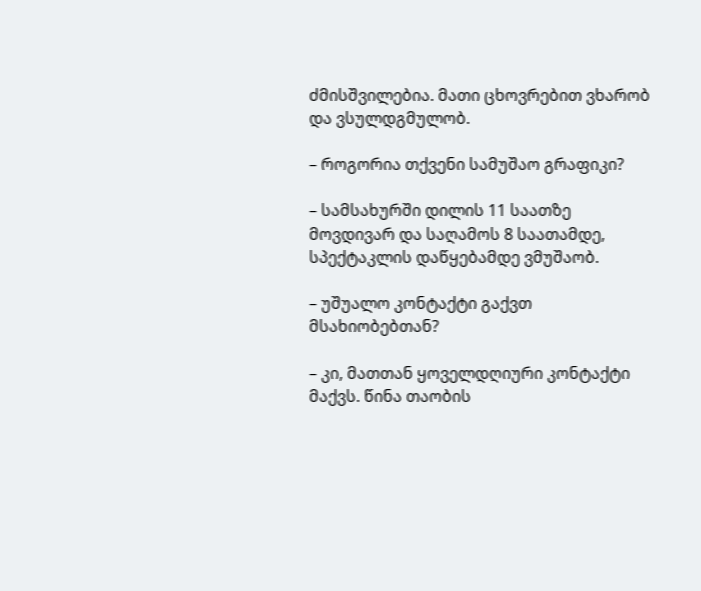ძმისშვილებია. მათი ცხოვრებით ვხარობ და ვსულდგმულობ.

– როგორია თქვენი სამუშაო გრაფიკი?

– სამსახურში დილის 11 საათზე მოვდივარ და საღამოს 8 საათამდე, სპექტაკლის დაწყებამდე ვმუშაობ.

– უშუალო კონტაქტი გაქვთ მსახიობებთან?

– კი, მათთან ყოველდღიური კონტაქტი მაქვს. წინა თაობის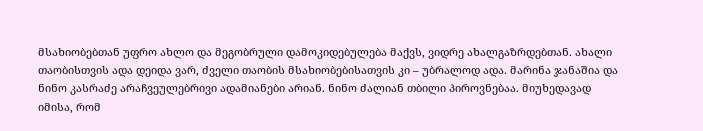მსახიობებთან უფრო ახლო და მეგობრული დამოკიდებულება მაქვს, ვიდრე ახალგაზრდებთან. ახალი თაობისთვის ადა დეიდა ვარ, ძველი თაობის მსახიობებისათვის კი – უბრალოდ ადა. მარინა ჯანაშია და ნინო კასრაძე არაჩვეულებრივი ადამიანები არიან. ნინო ძალიან თბილი პიროვნებაა. მიუხედავად იმისა, რომ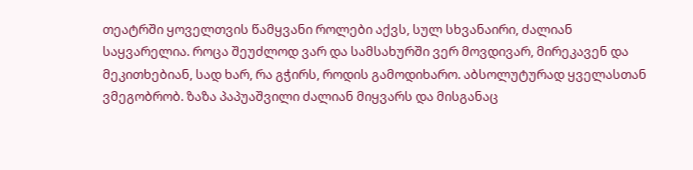თეატრში ყოველთვის წამყვანი როლები აქვს, სულ სხვანაირი, ძალიან საყვარელია. როცა შეუძლოდ ვარ და სამსახურში ვერ მოვდივარ, მირეკავენ და მეკითხებიან, სად ხარ, რა გჭირს, როდის გამოდიხარო. აბსოლუტურად ყველასთან ვმეგობრობ. ზაზა პაპუაშვილი ძალიან მიყვარს და მისგანაც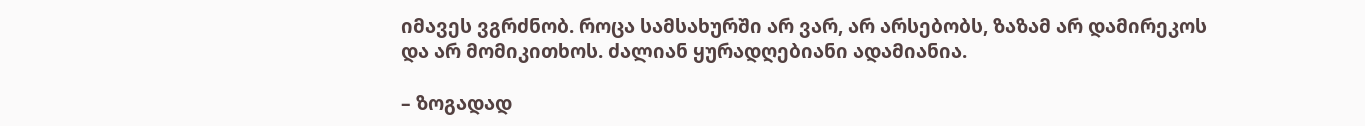იმავეს ვგრძნობ. როცა სამსახურში არ ვარ, არ არსებობს, ზაზამ არ დამირეკოს და არ მომიკითხოს. ძალიან ყურადღებიანი ადამიანია.

– ზოგადად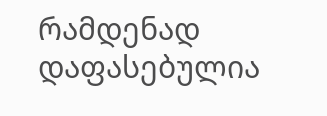რამდენად დაფასებულია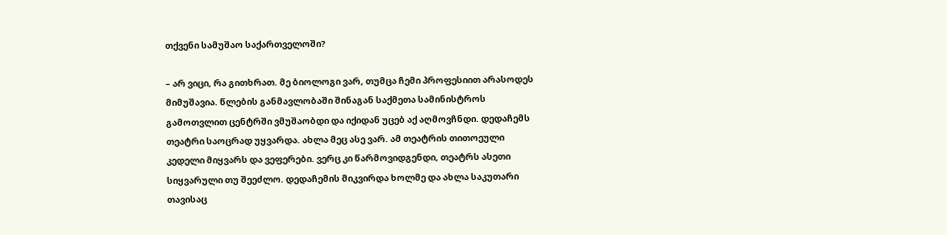თქვენი სამუშაო საქართველოში?

– არ ვიცი, რა გითხრათ. მე ბიოლოგი ვარ, თუმცა ჩემი პროფესიით არასოდეს მიმუშავია. წლების განმავლობაში შინაგან საქმეთა სამინისტროს გამოთვლით ცენტრში ვმუშაობდი და იქიდან უცებ აქ აღმოვჩნდი. დედაჩემს თეატრი საოცრად უყვარდა. ახლა მეც ასე ვარ. ამ თეატრის თითოეული კედელი მიყვარს და ვეფერები. ვერც კი წარმოვიდგენდი, თეატრს ასეთი სიყვარული თუ შეეძლო. დედაჩემის მიკვირდა ხოლმე და ახლა საკუთარი თავისაც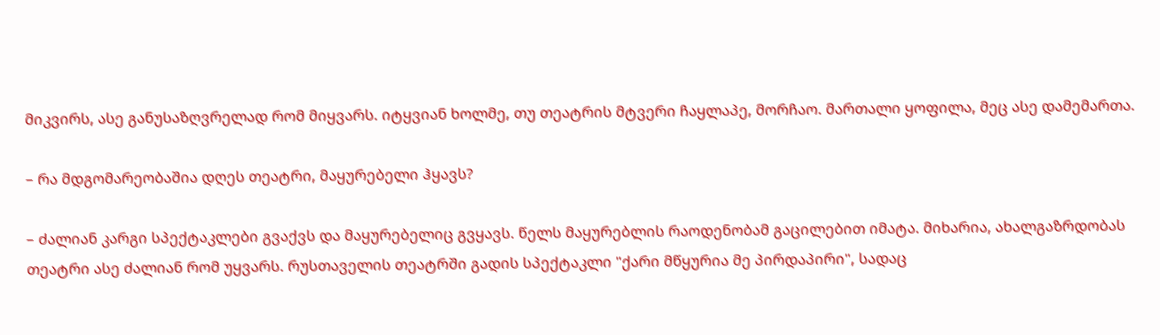მიკვირს, ასე განუსაზღვრელად რომ მიყვარს. იტყვიან ხოლმე, თუ თეატრის მტვერი ჩაყლაპე, მორჩაო. მართალი ყოფილა, მეც ასე დამემართა.

– რა მდგომარეობაშია დღეს თეატრი, მაყურებელი ჰყავს?

– ძალიან კარგი სპექტაკლები გვაქვს და მაყურებელიც გვყავს. წელს მაყურებლის რაოდენობამ გაცილებით იმატა. მიხარია, ახალგაზრდობას თეატრი ასე ძალიან რომ უყვარს. რუსთაველის თეატრში გადის სპექტაკლი "ქარი მწყურია მე პირდაპირი", სადაც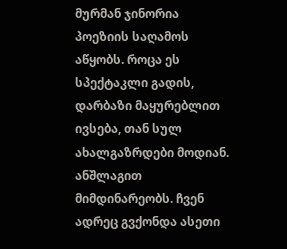მურმან ჯინორია პოეზიის საღამოს აწყობს. როცა ეს სპექტაკლი გადის, დარბაზი მაყურებლით ივსება, თან სულ ახალგაზრდები მოდიან. ანშლაგით მიმდინარეობს. ჩვენ ადრეც გვქონდა ასეთი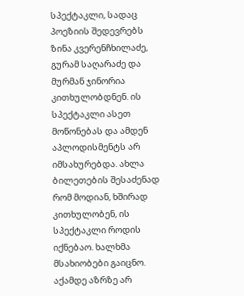სპექტაკლი, სადაც პოეზიის შედევრებს ზინა კვერენჩხილაძე, გურამ საღარაძე და მურმან ჯინორია კითხულობდნენ. ის სპექტაკლი ასეთ მოწონებას და ამდენ აპლოდისმენტს არ იმსახურებდა. ახლა ბილეთების შესაძენად რომ მოდიან, ხშირად კითხულობენ, ის სპექტაკლი როდის იქნებაო. ხალხმა მსახიობები გაიცნო. აქამდე აზრზე არ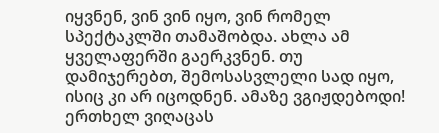იყვნენ, ვინ ვინ იყო, ვინ რომელ სპექტაკლში თამაშობდა. ახლა ამ ყველაფერში გაერკვნენ. თუ დამიჯერებთ, შემოსასვლელი სად იყო, ისიც კი არ იცოდნენ. ამაზე ვგიჟდებოდი! ერთხელ ვიღაცას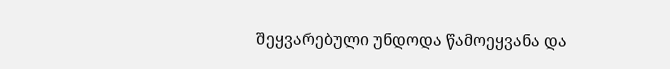შეყვარებული უნდოდა წამოეყვანა და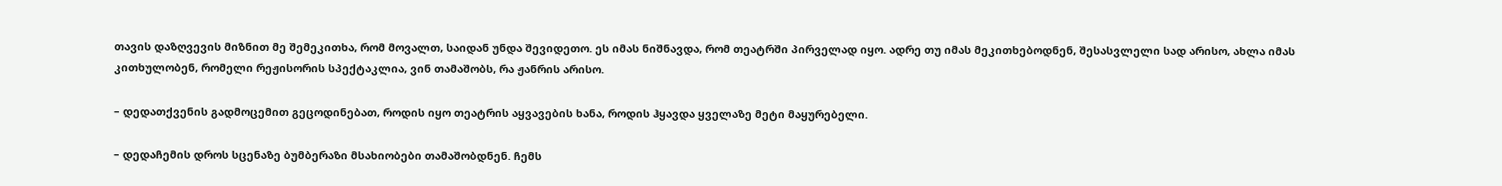თავის დაზღვევის მიზნით მე შემეკითხა, რომ მოვალთ, საიდან უნდა შევიდეთო. ეს იმას ნიშნავდა, რომ თეატრში პირველად იყო. ადრე თუ იმას მეკითხებოდნენ, შესასვლელი სად არისო, ახლა იმას კითხულობენ, რომელი რეჟისორის სპექტაკლია, ვინ თამაშობს, რა ჟანრის არისო.

– დედათქვენის გადმოცემით გეცოდინებათ, როდის იყო თეატრის აყვავების ხანა, როდის ჰყავდა ყველაზე მეტი მაყურებელი.

– დედაჩემის დროს სცენაზე ბუმბერაზი მსახიობები თამაშობდნენ. ჩემს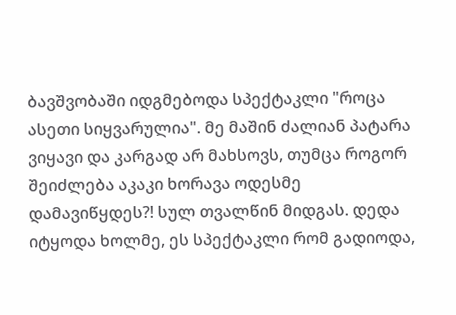ბავშვობაში იდგმებოდა სპექტაკლი "როცა ასეთი სიყვარულია". მე მაშინ ძალიან პატარა ვიყავი და კარგად არ მახსოვს, თუმცა როგორ შეიძლება აკაკი ხორავა ოდესმე დამავიწყდეს?! სულ თვალწინ მიდგას. დედა იტყოდა ხოლმე, ეს სპექტაკლი რომ გადიოდა,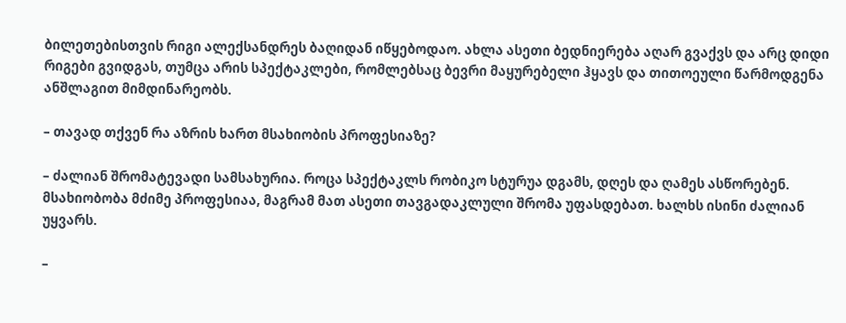ბილეთებისთვის რიგი ალექსანდრეს ბაღიდან იწყებოდაო. ახლა ასეთი ბედნიერება აღარ გვაქვს და არც დიდი რიგები გვიდგას, თუმცა არის სპექტაკლები, რომლებსაც ბევრი მაყურებელი ჰყავს და თითოეული წარმოდგენა ანშლაგით მიმდინარეობს.

– თავად თქვენ რა აზრის ხართ მსახიობის პროფესიაზე?

– ძალიან შრომატევადი სამსახურია. როცა სპექტაკლს რობიკო სტურუა დგამს, დღეს და ღამეს ასწორებენ. მსახიობობა მძიმე პროფესიაა, მაგრამ მათ ასეთი თავგადაკლული შრომა უფასდებათ. ხალხს ისინი ძალიან უყვარს.

–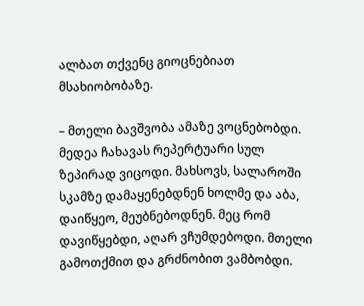ალბათ თქვენც გიოცნებიათ მსახიობობაზე.

– მთელი ბავშვობა ამაზე ვოცნებობდი. მედეა ჩახავას რეპერტუარი სულ ზეპირად ვიცოდი. მახსოვს, სალაროში სკამზე დამაყენებდნენ ხოლმე და აბა, დაიწყეო, მეუბნებოდნენ. მეც რომ დავიწყებდი, აღარ ვჩუმდებოდი. მთელი გამოთქმით და გრძნობით ვამბობდი.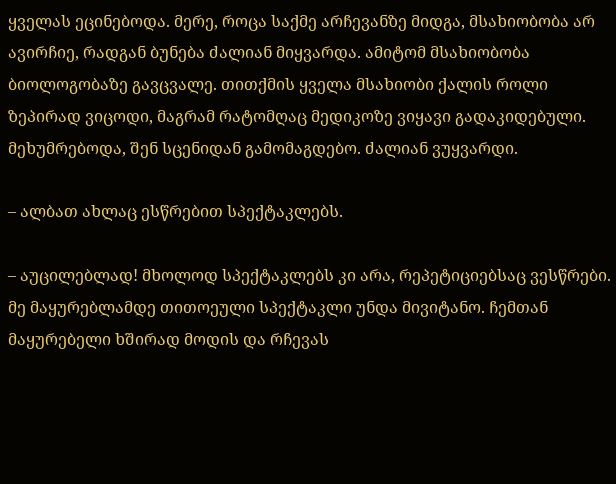ყველას ეცინებოდა. მერე, როცა საქმე არჩევანზე მიდგა, მსახიობობა არ ავირჩიე, რადგან ბუნება ძალიან მიყვარდა. ამიტომ მსახიობობა ბიოლოგობაზე გავცვალე. თითქმის ყველა მსახიობი ქალის როლი ზეპირად ვიცოდი, მაგრამ რატომღაც მედიკოზე ვიყავი გადაკიდებული. მეხუმრებოდა, შენ სცენიდან გამომაგდებო. ძალიან ვუყვარდი.

– ალბათ ახლაც ესწრებით სპექტაკლებს.

– აუცილებლად! მხოლოდ სპექტაკლებს კი არა, რეპეტიციებსაც ვესწრები. მე მაყურებლამდე თითოეული სპექტაკლი უნდა მივიტანო. ჩემთან მაყურებელი ხშირად მოდის და რჩევას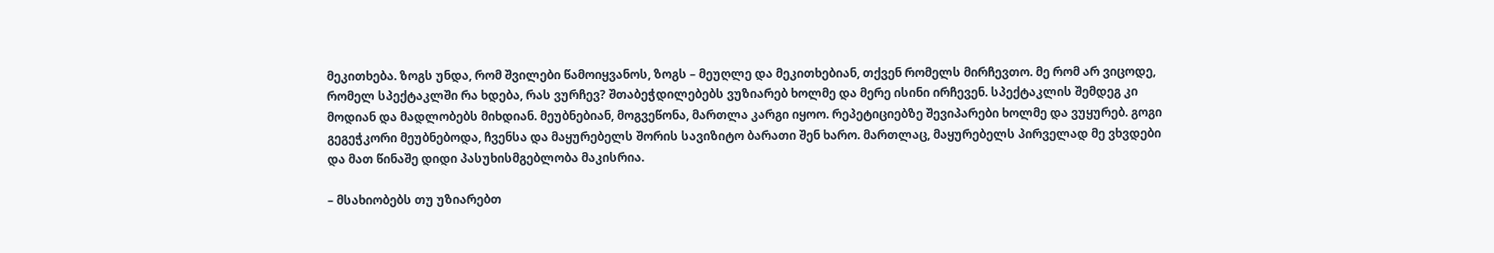მეკითხება. ზოგს უნდა, რომ შვილები წამოიყვანოს, ზოგს – მეუღლე და მეკითხებიან, თქვენ რომელს მირჩევთო. მე რომ არ ვიცოდე, რომელ სპექტაკლში რა ხდება, რას ვურჩევ? შთაბეჭდილებებს ვუზიარებ ხოლმე და მერე ისინი ირჩევენ. სპექტაკლის შემდეგ კი მოდიან და მადლობებს მიხდიან. მეუბნებიან, მოგვეწონა, მართლა კარგი იყოო. რეპეტიციებზე შევიპარები ხოლმე და ვუყურებ. გოგი გეგეჭკორი მეუბნებოდა, ჩვენსა და მაყურებელს შორის სავიზიტო ბარათი შენ ხარო. მართლაც, მაყურებელს პირველად მე ვხვდები და მათ წინაშე დიდი პასუხისმგებლობა მაკისრია.

– მსახიობებს თუ უზიარებთ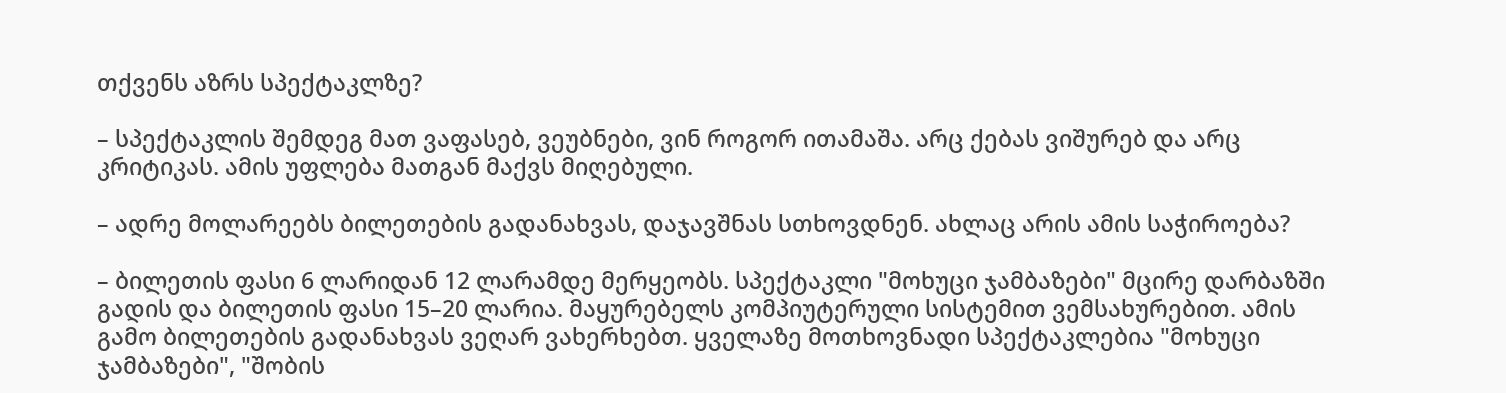თქვენს აზრს სპექტაკლზე?

– სპექტაკლის შემდეგ მათ ვაფასებ, ვეუბნები, ვინ როგორ ითამაშა. არც ქებას ვიშურებ და არც კრიტიკას. ამის უფლება მათგან მაქვს მიღებული.

– ადრე მოლარეებს ბილეთების გადანახვას, დაჯავშნას სთხოვდნენ. ახლაც არის ამის საჭიროება?

– ბილეთის ფასი 6 ლარიდან 12 ლარამდე მერყეობს. სპექტაკლი "მოხუცი ჯამბაზები" მცირე დარბაზში გადის და ბილეთის ფასი 15–20 ლარია. მაყურებელს კომპიუტერული სისტემით ვემსახურებით. ამის გამო ბილეთების გადანახვას ვეღარ ვახერხებთ. ყველაზე მოთხოვნადი სპექტაკლებია "მოხუცი ჯამბაზები", "შობის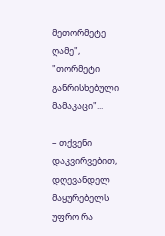მეთორმეტე ღამე", "თორმეტი განრისხებული მამაკაცი"...

– თქვენი დაკვირვებით, დღევანდელ მაყურებელს უფრო რა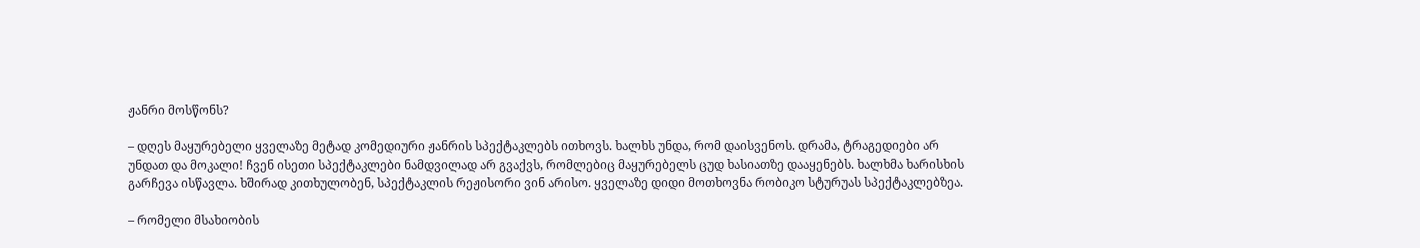ჟანრი მოსწონს?

– დღეს მაყურებელი ყველაზე მეტად კომედიური ჟანრის სპექტაკლებს ითხოვს. ხალხს უნდა, რომ დაისვენოს. დრამა, ტრაგედიები არ უნდათ და მოკალი! ჩვენ ისეთი სპექტაკლები ნამდვილად არ გვაქვს, რომლებიც მაყურებელს ცუდ ხასიათზე დააყენებს. ხალხმა ხარისხის გარჩევა ისწავლა. ხშირად კითხულობენ, სპექტაკლის რეჟისორი ვინ არისო. ყველაზე დიდი მოთხოვნა რობიკო სტურუას სპექტაკლებზეა.

– რომელი მსახიობის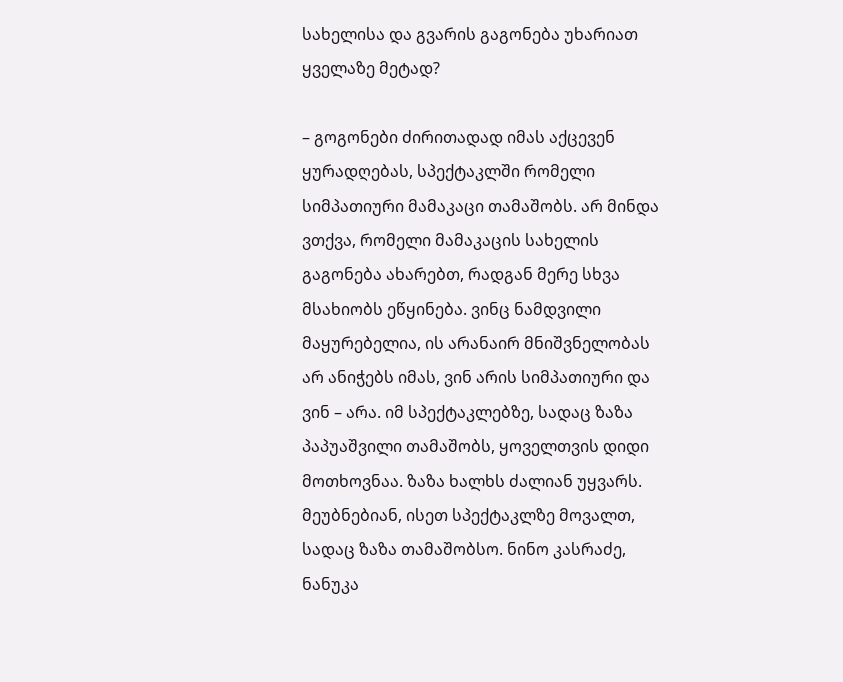სახელისა და გვარის გაგონება უხარიათ ყველაზე მეტად?

– გოგონები ძირითადად იმას აქცევენ ყურადღებას, სპექტაკლში რომელი სიმპათიური მამაკაცი თამაშობს. არ მინდა ვთქვა, რომელი მამაკაცის სახელის გაგონება ახარებთ, რადგან მერე სხვა მსახიობს ეწყინება. ვინც ნამდვილი მაყურებელია, ის არანაირ მნიშვნელობას არ ანიჭებს იმას, ვინ არის სიმპათიური და ვინ – არა. იმ სპექტაკლებზე, სადაც ზაზა პაპუაშვილი თამაშობს, ყოველთვის დიდი მოთხოვნაა. ზაზა ხალხს ძალიან უყვარს. მეუბნებიან, ისეთ სპექტაკლზე მოვალთ, სადაც ზაზა თამაშობსო. ნინო კასრაძე, ნანუკა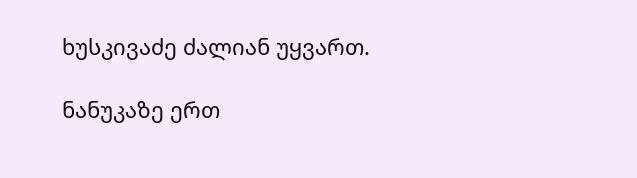ხუსკივაძე ძალიან უყვართ.

ნანუკაზე ერთ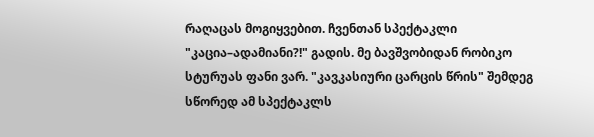რაღაცას მოგიყვებით. ჩვენთან სპექტაკლი "კაცია–ადამიანი?!" გადის. მე ბავშვობიდან რობიკო სტურუას ფანი ვარ. "კავკასიური ცარცის წრის" შემდეგ სწორედ ამ სპექტაკლს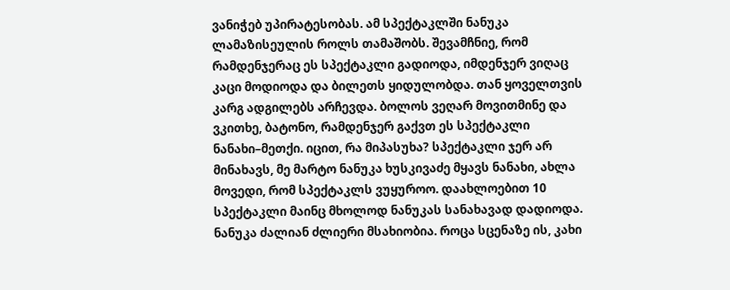ვანიჭებ უპირატესობას. ამ სპექტაკლში ნანუკა ლამაზისეულის როლს თამაშობს. შევამჩნიე, რომ რამდენჯერაც ეს სპექტაკლი გადიოდა, იმდენჯერ ვიღაც კაცი მოდიოდა და ბილეთს ყიდულობდა. თან ყოველთვის კარგ ადგილებს არჩევდა. ბოლოს ვეღარ მოვითმინე და ვკითხე, ბატონო, რამდენჯერ გაქვთ ეს სპექტაკლი ნანახი–მეთქი. იცით, რა მიპასუხა? სპექტაკლი ჯერ არ მინახავს, მე მარტო ნანუკა ხუსკივაძე მყავს ნანახი, ახლა მოვედი, რომ სპექტაკლს ვუყუროო. დაახლოებით 10 სპექტაკლი მაინც მხოლოდ ნანუკას სანახავად დადიოდა. ნანუკა ძალიან ძლიერი მსახიობია. როცა სცენაზე ის, კახი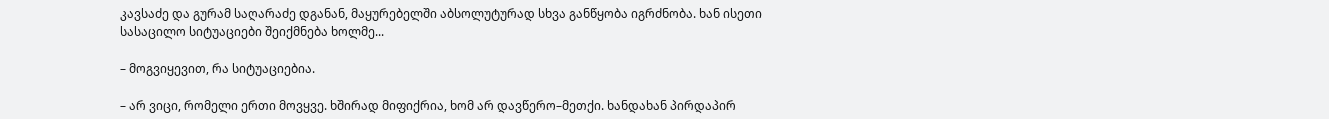კავსაძე და გურამ საღარაძე დგანან, მაყურებელში აბსოლუტურად სხვა განწყობა იგრძნობა. ხან ისეთი სასაცილო სიტუაციები შეიქმნება ხოლმე...

– მოგვიყევით, რა სიტუაციებია.

– არ ვიცი, რომელი ერთი მოვყვე. ხშირად მიფიქრია, ხომ არ დავწერო–მეთქი. ხანდახან პირდაპირ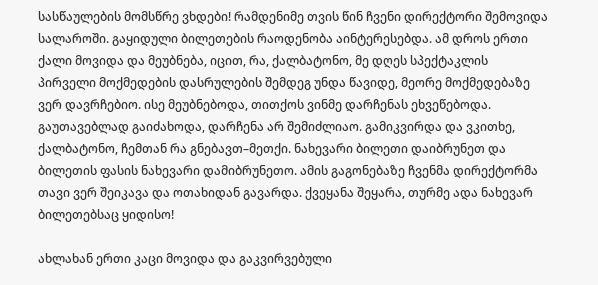სასწაულების მომსწრე ვხდები! რამდენიმე თვის წინ ჩვენი დირექტორი შემოვიდა სალაროში. გაყიდული ბილეთების რაოდენობა აინტერესებდა. ამ დროს ერთი ქალი მოვიდა და მეუბნება, იცით, რა, ქალბატონო, მე დღეს სპექტაკლის პირველი მოქმედების დასრულების შემდეგ უნდა წავიდე, მეორე მოქმედებაზე ვერ დავრჩებიო. ისე მეუბნებოდა, თითქოს ვინმე დარჩენას ეხვეწებოდა. გაუთავებლად გაიძახოდა, დარჩენა არ შემიძლიაო. გამიკვირდა და ვკითხე, ქალბატონო, ჩემთან რა გნებავთ–მეთქი. ნახევარი ბილეთი დაიბრუნეთ და ბილეთის ფასის ნახევარი დამიბრუნეთო. ამის გაგონებაზე ჩვენმა დირექტორმა თავი ვერ შეიკავა და ოთახიდან გავარდა. ქვეყანა შეყარა, თურმე ადა ნახევარ ბილეთებსაც ყიდისო!

ახლახან ერთი კაცი მოვიდა და გაკვირვებული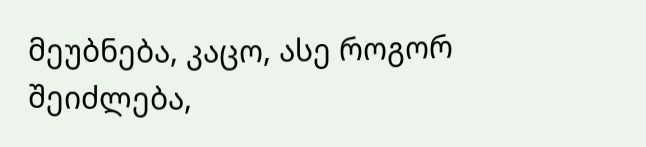მეუბნება, კაცო, ასე როგორ შეიძლება,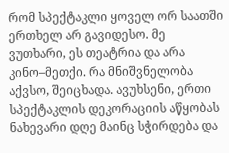რომ სპექტაკლი ყოველ ორ საათში ერთხელ არ გავიდესო. მე ვუთხარი, ეს თეატრია და არა კინო–მეთქი. რა მნიშვნელობა აქვსო, შეიცხადა. ავუხსენი, ერთი სპექტაკლის დეკორაციის აწყობას ნახევარი დღე მაინც სჭირდება და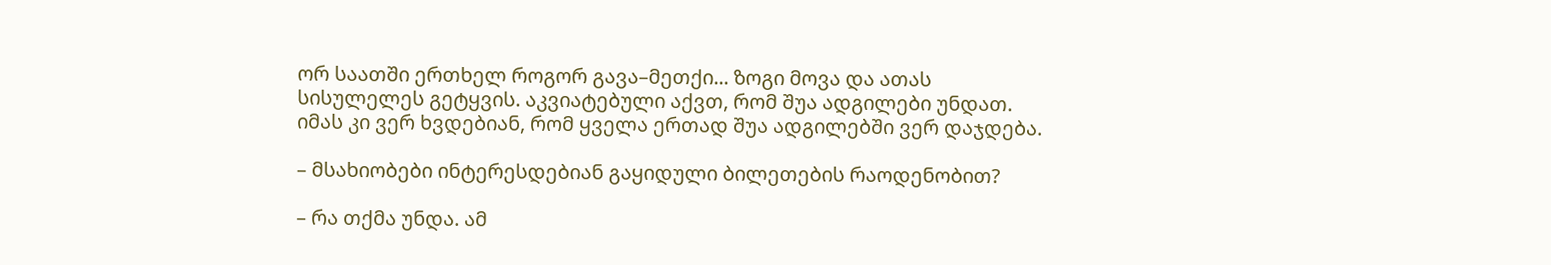ორ საათში ერთხელ როგორ გავა–მეთქი... ზოგი მოვა და ათას სისულელეს გეტყვის. აკვიატებული აქვთ, რომ შუა ადგილები უნდათ. იმას კი ვერ ხვდებიან, რომ ყველა ერთად შუა ადგილებში ვერ დაჯდება.

– მსახიობები ინტერესდებიან გაყიდული ბილეთების რაოდენობით?

– რა თქმა უნდა. ამ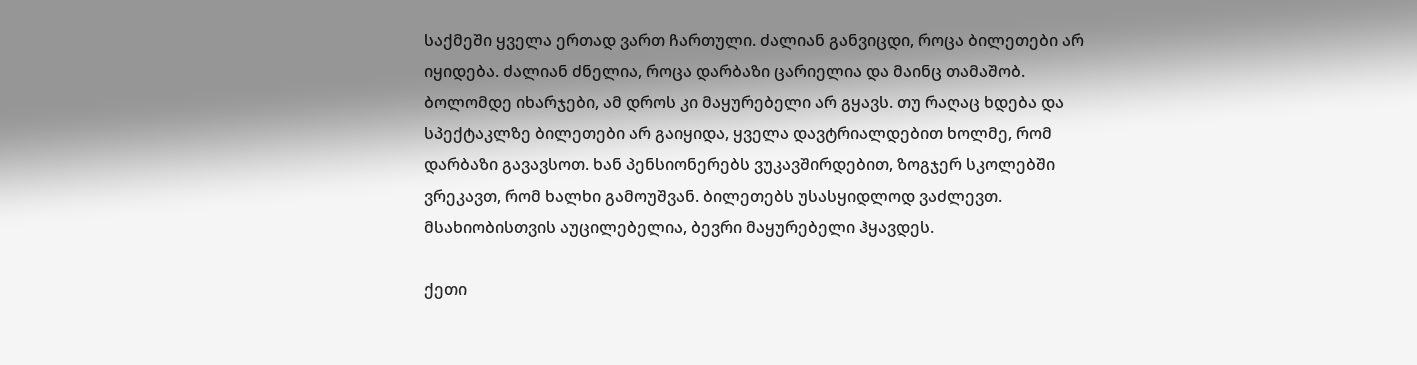საქმეში ყველა ერთად ვართ ჩართული. ძალიან განვიცდი, როცა ბილეთები არ იყიდება. ძალიან ძნელია, როცა დარბაზი ცარიელია და მაინც თამაშობ. ბოლომდე იხარჯები, ამ დროს კი მაყურებელი არ გყავს. თუ რაღაც ხდება და სპექტაკლზე ბილეთები არ გაიყიდა, ყველა დავტრიალდებით ხოლმე, რომ დარბაზი გავავსოთ. ხან პენსიონერებს ვუკავშირდებით, ზოგჯერ სკოლებში ვრეკავთ, რომ ხალხი გამოუშვან. ბილეთებს უსასყიდლოდ ვაძლევთ. მსახიობისთვის აუცილებელია, ბევრი მაყურებელი ჰყავდეს.

ქეთი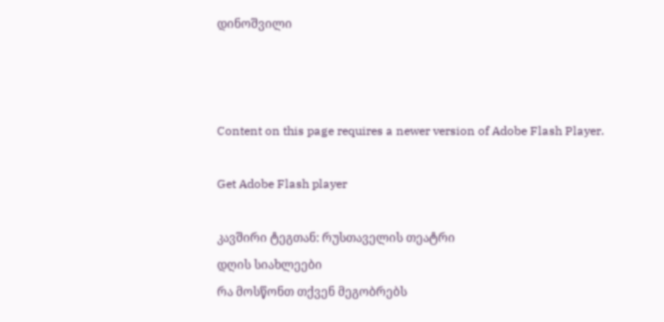დინოშვილი



Content on this page requires a newer version of Adobe Flash Player.

Get Adobe Flash player

კავშირი ტეგთან: რუსთაველის თეატრი
დღის სიახლეები
რა მოსწონთ თქვენ მეგობრებს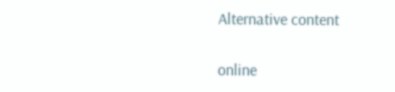Alternative content

online